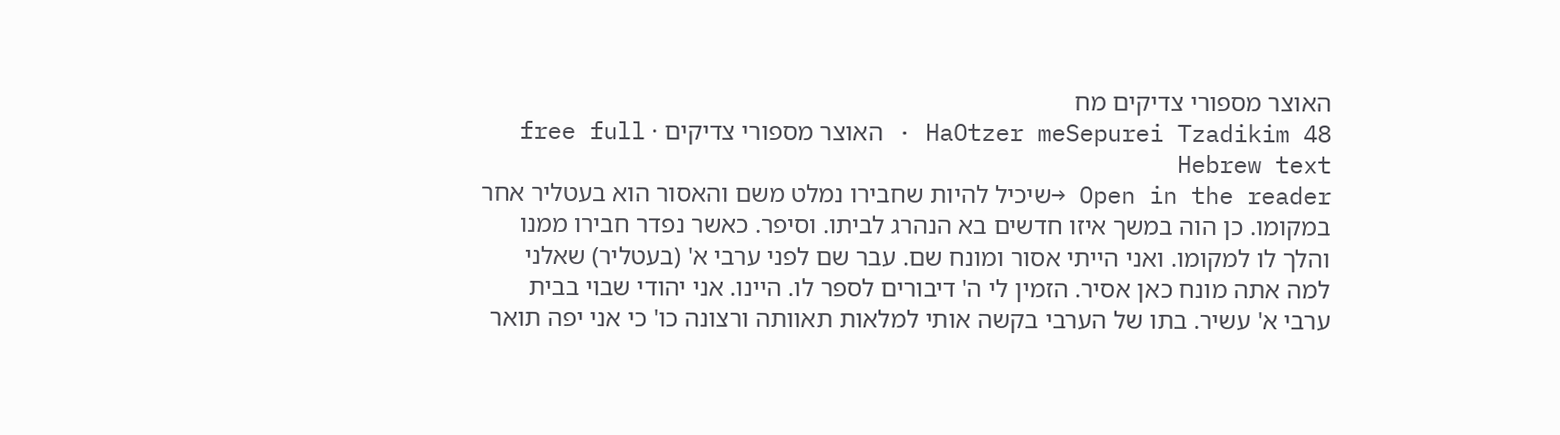האוצר מספורי צדיקים מח
HaOtzer meSepurei Tzadikim 48 · האוצר מספורי צדיקים · free full Hebrew text
Open in the reader →שיכיל להיות שחבירו נמלט משם והאסור הוא בעטליר אחר במקומו. כן הוה במשך איזו חדשים בא הנהרג לביתו. וסיפר. כאשר נפדר חבירו ממנו והלך לו למקומו. ואני הייתי אסור ומונח שם. עבר שם לפני ערבי א' (בעטליר) שאלני למה אתה מונח כאן אסיר. הזמין לי ה' דיבורים לספר לו. היינו. אני יהודי שבוי בבית ערבי א' עשיר. בתו של הערבי בקשה אותי למלאות תאוותה ורצונה כו' כי אני יפה תואר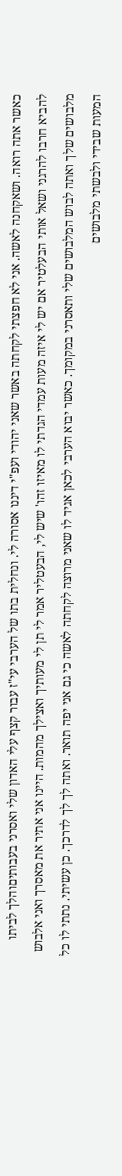כאשר אתה רואה. ושאקחנה לאשה. אני לא חפצתי לקחתה באשר שאני יהודי ועפ"י דיננו אסורה לי. ונחלית בתו של הערבי עי"ז עבור קצף עלי האדון שלי ואסרני בעבותיםוהלך לביתו להביא חרבו להרגני ושאל אותי הבעלטיר אם יש לי איזה מעות עמדי הגדתי לו מאיזו זהו' שיש לי, הבעטליר אמר לי תן לי מעותיך ואצילך מהמות. היינו אני אתיר את מאסרך ואני אלבוש מלבושים שלך ואתה לבוש המלבושים שלי ותאסרני במקומך. כאשר יבוא הערבי לכאן אגיד לו שאני מרוצה לקחתה לאשה כי גם אני יפה תואר. ואתה לך לך לדרכך. כן עשיתי. נתתי לו כל המעות שבידי ולבשתי מלבושים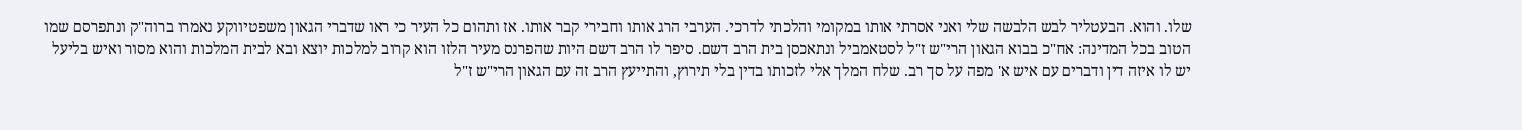שלו. והוא. הבעטליר לבש הלבשה שלי ואני אסרתי אותו במקומי והלכתי לדרכי. הערבי הרג אותו וחבירי קבר אותו. אז ותהום כל העיר כי ראו שדברי הגאון משפטיווקע נאמרו ברוה"ק ונתפרסם שמו הטוב בכל המדינה: אח"כ בבוא הגאון הרי"ש ז"ל לסטאמביל ונתאכסן בית הרב דשם. סיפר לו הרב דשם היות שהפרנס מעיר הלזו הוא קרוב למלכות יוצא ובא לבית המלכות והוא מסור ואיש בליעל יש לו איזה דין ודברים עם איש א' מפה על סך רב. שלח המלך אלי לזכותו בדין בלי תירוץ, והתייעץ הרב זה עם הגאון הרי"ש ז"ל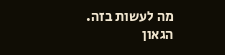מה לעשות בזה. הגאון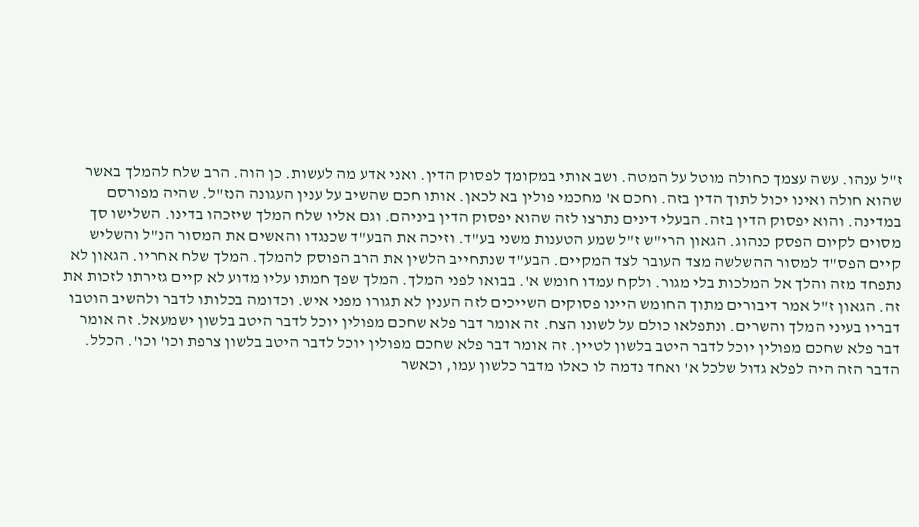ז"ל ענהו. עשה עצמך כחולה מוטל על המטה. ושב אותי במקומך לפסוק הדין. ואני אדע מה לעשות. כן הוה. הרב שלח להמלך באשר שהוא חולה ואינו יכול לתוך הדין בזה. וחכם א' מחכמי פולין בא לכאן. אותו חכם שהשיב על ענין העגונה הנז"ל. שהיה מפורסם במדינה. והוא יפסוק הדין בזה. הבעלי דינים נתרצו לזה שהוא יפסוק הדין ביניהם. וגם אליו שלח המלך שיזכהו בדינו. השלישו סך מסוים לקיום הפסק כנהוג. הגאון הרי"ש ז"ל שמע הטענות משני בע"ד. וזיכה את הבע"ד שכנגדו והאשים את המסור הנ"ל והשליש קיים הפס"ד למסור ההשלשה מצד העובר לצד המקיים. הבע"ד שנתחייב הלשין את הרב הפוסק להמלך. המלך שלח אחריו. הגאון לא נתפחד מזה והלך אל המלכות בלי מגור. ולקח עמדו חומש א'. בבואו לפני המלך. המלך שפך חמתו עליו מדוע לא קיים גזירתו לזכות את זה. הגאון ז"ל אמר דיבורים מתוך החומש היינו פסוקים השייכים לזה הענין לא תגורו מפני איש. וכדומה בכלותו לדבר ולהשיב הוטבו דבריו בעיני המלך והשרים. ונתפלאו כולם על לשונו הצח. זה אומר דבר פלא שחכם מפולין יוכל לדבר היטב בלשון ישמעאל. זה אומר דבר פלא שחכם מפולין יוכל לדבר היטב בלשון לטיין. זה אומר דבר פלא שחכם מפולין יוכל לדבר היטב בלשון צרפת וכו' וכו'. הכלל. הדבר הזה היה לפלא גדול שלכל א' ואחד נדמה לו כאלו מדבר כלשון עמו, וכאשר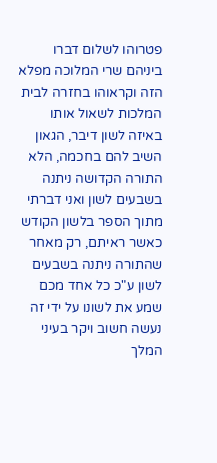פטרוהו לשלום דברו ביניהם שרי המלוכה מפלא הזה וקראוהו בחזרה לבית המלכות לשאול אותו באיזה לשון דיבר, הגאון השיב להם בחכמה, הלא התורה הקדושה ניתנה בשבעים לשון ואני דברתי מתוך הספר בלשון הקודש כאשר ראיתם, רק מאחר שהתורה ניתנה בשבעים לשון ע"כ כל אחד מכם שמע את לשונו על ידי זה נעשה חשוב ויקר בעיני המלך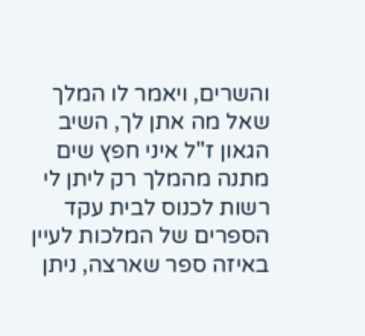והשרים, ויאמר לו המלך שאל מה אתן לך, השיב הגאון ז"ל איני חפץ שים מתנה מהמלך רק ליתן לי רשות לכנוס לבית עקד הספרים של המלכות לעיין באיזה ספר שארצה, ניתן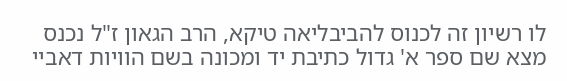לו רשיון זה לכנוס להביבליאה טיקא, הרב הגאון ז"ל נכנס מצא שם ספר א' גדול כתיבת יד ומכונה בשם הוויות דאביי